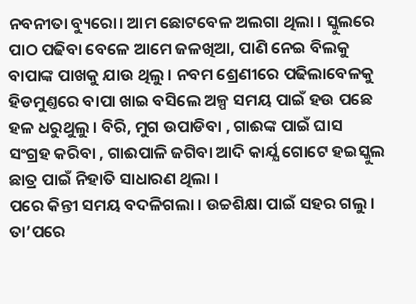ନବନୀତା ବ୍ୟୁରୋ। ଆମ ଛୋଟବେଳ ଅଲଗା ଥିଲା । ସ୍କୁଲରେ ପାଠ ପଢିବା ବେଳେ ଆମେ ଜଳଖିଆ, ପାଣି ନେଇ ବିଲକୁ ବାପାଙ୍କ ପାଖକୁ ଯାଉ ଥିଲୁ । ନବମ ଶ୍ରେଣୀରେ ପଢିଲାବେଳକୁ ହିଡମୁଣ୍ତରେ ବାପା ଖାଇ ବସିଲେ ଅଳ୍ପ ସମୟ ପାଇଁ ହଉ ପଛେ ହଳ ଧରୁଥୁଲୁ । ବିରି, ମୁଗ ଉପାଡିବା , ଗାଈଙ୍କ ପାଇଁ ଘାସ ସଂଗ୍ରହ କରିବା , ଗାଈପାଳି ଜଗିବା ଆଦି କାର୍ଯ୍ଯ ଗୋଟେ ହଇସ୍କୁଲ ଛାତ୍ର ପାଇଁ ନିହାତି ସାଧାରଣ ଥିଲା ।
ପରେ କିନ୍ତୀ ସମୟ ବଦଳିଗଲା । ଉଚ୍ଚଶିକ୍ଷା ପାଇଁ ସହର ଗଲୁ । ତା’ପରେ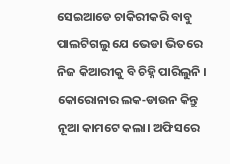ସେଇଆଡେ ଚାକିରୀକରି ବାବୁ ପାଲଟିଗଲୁ ଯେ ଭେଡା ଭିତରେ ନିଜ କିଆରୀକୁ ବି ଚିହ୍ନି ପାରିଲୁନି ।
କୋରୋନାର ଲକ‐ଡାଉନ କିନ୍ତୁ ନୂଆ କାମଟେ କଲା। ଅଫିସରେ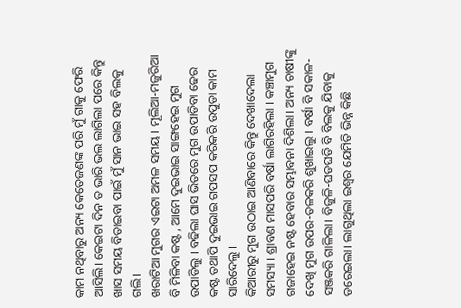କାମ ନଥିବାରୁ ଅନ୍ୟ କେତେଜଣଙ୍କ ପରି ମୁଁ ଗାକୁ ଫେରି ଆସିଲି। କେଇଟା ଦିନ ତ ଭାରି ଭଲ ଲାଗିଲା ପରେ କିନ୍ତୁ ଖାସ ସମୟ ବିତାଇବା ପାଇଁ ମୁଁ ସାନ ଭାଇ ସହ ବିଲକୁ ଗଲି।
ଖରାଟିଆ ମୁଗର ଏଇଟା ଅମଳ ସମୟ । ମୂଲିଆ‐ମଜୁରିଆ ବି ମିଳିବା କଷ୍ଟ , ଆମେ ଦୁଇଭାଇ ସାଙ୍ଗହେଇ ମୁଗ ଉପାଡିଲୁ । ବଢିଲା ଘାସ ଭିତରେ ମୁଗ ଉପାଡିବା ଢେର କଷ୍ଟ ତଥାପି ଦୁଇଭାଇ ଗପସପ କରିକରି ଉପୁଡା କାମ ସାରିଦେଲୁ ।
କିଆରୀରୁ ମୁଗ ଉଠାଇ ଆଣିବାରେ କିନ୍ତୁ ଦେଖାଦେଲା ସମସ୍ୟା । ଶ୍ରାବଣ ମାସପରି ବର୍ଷା ଲାଗିରହିଲା । କଞ୍ଚାମୁଗ ଗଜାହେଇ ନଷ୍ଟ ହେବାର ସମ୍ଭାବନା ଦିଶିଲା। ଅନ୍ୟ ଚାଷୀଙ୍କୁ ଦେଖି ମୁଗ ଉପର‐ତଳକରି ଶୁଖାଇଲୁ । ବର୍ଷା ବି ସକାଳ‐ସଞ୍ଜକରି ଗାଳିଲା। ବିଜୁଳି‐ଘଡଘଡି ବି ବିଲକୁ ଯିବାକୁ ଡରେଇଲା। ଲାଗୁଥିଲା ଇଶ୍ବର ଯେମିତି ଭିନ୍ନ କିଛି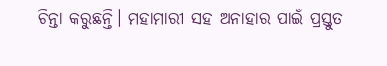ଚିନ୍ତା କରୁଛନ୍ତି। ମହାମାରୀ ସହ ଅନାହାର ପାଇଁ ପ୍ରସ୍ତୁତ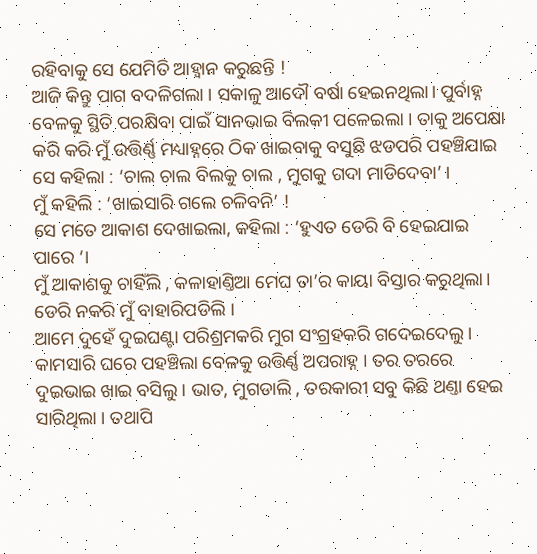ରହିବାକୁ ସେ ଯେମିତି ଆହ୍ବାନ କରୁଛନ୍ତି !
ଆଜି କିନ୍ତୁ ପାଗ ବଦଳିଗଲା । ସକାଳୁ ଆଦୌ ବର୍ଷା ହେଇନଥିଲା। ପୁର୍ବାହ୍ନ ବେଳକୁ ସ୍ଥିତି ପରକ୍ଷିବା ପାଇଁ ସାନଭାଇ ବିଲକୀ ପଳେଇଲା । ତାକୁ ଅପେକ୍ଷା କରି କରି ମୁଁ ଉତ୍ତିର୍ଣ୍ଣ ମଧ୍ୟାହ୍ନରେ ଠିକ ଖାଇବାକୁ ବସୁଛି ଝଡପରି ପହଞ୍ଚିଯାଇ ସେ କହିଲା : ‘ଚାଲ ଚାଲ ବିଲକୁ ଚାଲ , ମୁଗକୁ ଗଦା ମାଡିଦେବା’ ।
ମୁଁ କହିଲି : ‘ଖାଇସାରି ଗଲେ ଚଳିବନି’ !
ସେ ମତେ ଆକାଶ ଦେଖାଇଲା, କହିଲା : ‘ହୁଏତ ଡେରି ବି ହେଇଯାଇ ପାରେ ‘।
ମୁଁ ଆକାଶକୁ ଚାହିଁଲି , କଳାହାଣ୍ତିଆ ମେଘ ତା’ର କାୟା ବିସ୍ତାର କରୁଥିଲା।
ଡେରି ନକରି ମୁଁ ବାହାରିପଡିଲି ।
ଆମେ ଦୁହେଁ ଦୁଇଘଣ୍ଟା ପରିଶ୍ରମକରି ମୁଗ ସଂଗ୍ରହକରି ଗଦେଇଦେଲୁ ।
କାମସାରି ଘରେ ପହଞ୍ଚିଲା ବେଳକୁ ଉତ୍ତିର୍ଣ୍ଣ ଅପରାହ୍ନ । ତର ତରରେ ଦୁଇଭାଇ ଖାଇ ବସିଲୁ । ଭାତ, ମୁଗଡାଲି , ତରକାରୀ ସବୁ କିଛି ଥଣ୍ତା ହେଇ ସାରିଥିଲା । ତଥାପି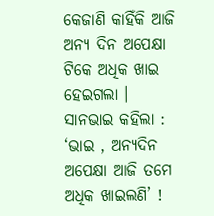କେଜାଣି କାହିଁକି ଆଜି ଅନ୍ୟ ଦିନ ଅପେକ୍ଷା ଟିକେ ଅଧିକ ଖାଇ ହେଇଗଲା ।
ସାନଭାଇ କହିଲା : ‘ଭାଇ , ଅନ୍ୟଦିନ ଅପେକ୍ଷା ଆଜି ତମେ ଅଧିକ ଖାଇଲଣି’ !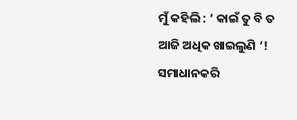ମୁଁ କହିଲି : ‘ କାଇଁ ତୁ ବି ତ ଆଜି ଅଧିକ ଖାଇଲୁଣି ‘!
ସମାଧାନକରି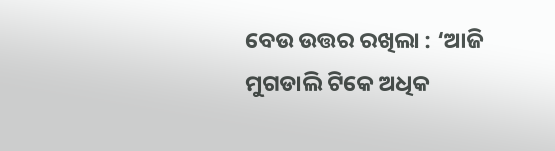ବେଉ ଉତ୍ତର ରଖିଲା : ‘ଆଜି ମୁଗଡାଲି ଟିକେ ଅଧିକ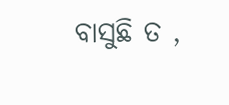ବାସୁଛି ତ ,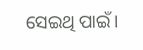ସେଇଥି ପାଇଁ।